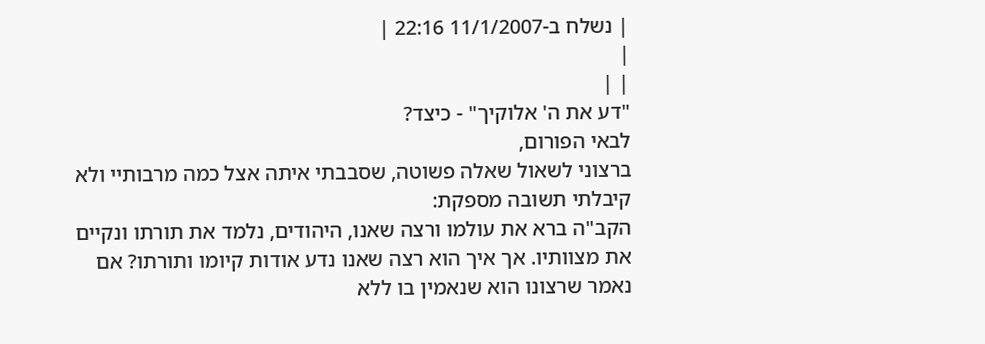| נשלח ב-11/1/2007 22:16 |
|
| |
"דע את ה' אלוקיך" - כיצד?
לבאי הפורום,
ברצוני לשאול שאלה פשוטה, שסבבתי איתה אצל כמה מרבותיי ולא קיבלתי תשובה מספקת:
הקב"ה ברא את עולמו ורצה שאנו, היהודים, נלמד את תורתו ונקיים את מצוותיו. אך איך הוא רצה שאנו נדע אודות קיומו ותורתו? אם נאמר שרצונו הוא שנאמין בו ללא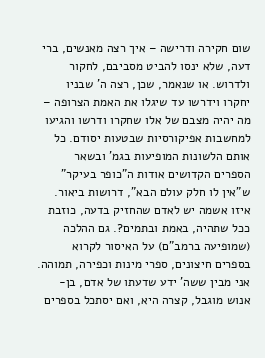שום חקירה ודרישה – איך רצה מאנשים, ברי דעה, שלא ינסו להביט מסביבם, לחקור ולדרוש. או שנאמר, שכן, רצה ה' שבניו יחקרו וידרשו עד שיגלו את האמת הצרופה – מה יהיה מצבם של אלו שחקרו ודרשו והגיעו למחשבות אפיקורסיות שבטעות יסודם. כל אותם הלשונות המופיעות בגמ' ובשאר הספרים הקדושים אודות ה"כופר בעיקר" ש"אין לו חלק עולם הבא", דרושות ביאור. איזו אשמה יש לאדם שהחזיק בדעה, כוזבת ככל שתהיה, באמת ובתמים?. גם ההלכה (שמופיעה ברמב"ם) על האיסור לקרוא בספרים חיצונים, ספרי מינות וכפירה, תמוהה. אני מבין ששה' ידע שדעתו של אדם, בן-אנוש מוגבל, קצרה היא, ואם יסתכל בספרים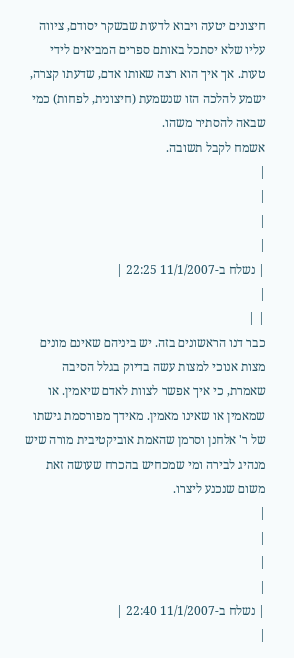חיצונים יטעה ויבוא לדעות שבשקר יסודם, ציווה עליו שלא יסתכל באותם ספרים המביאים לידי טעות. אך איך הוא רצה שאותו אדם, שדעתו קצרה, ישמע להלכה הזו שנשמעת (חיצונית, לפחות) כמי שבאה להסתיר משהו.
אשמח לקבל תשובה.
|
|
|
|
| נשלח ב-11/1/2007 22:25 |
|
| |
כבר דנו הראשונים בזה. יש ביניהם שאינם מונים מצות אנוכי למצות עשה בדיוק בגלל הסיבה שאמרת, כי איך אפשר לצוות לאדם שיאמין. או שמאמין או שאינו מאמין. מאידך מפורסמת גישתו של ר' אלחנן וסרמן שהאמת אוביקטיבית מורה שיש מנהיג לבירה ומי שמכחיש בהכרח שעושה זאת משום שנכנע ליצרו.
|
|
|
|
| נשלח ב-11/1/2007 22:40 |
|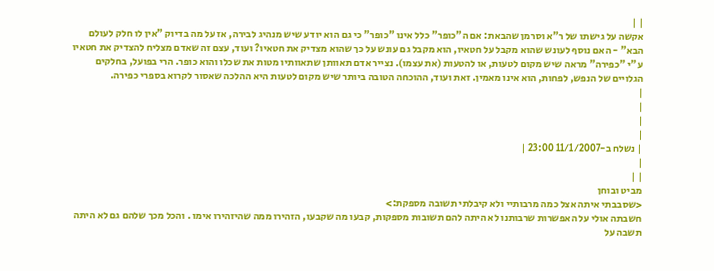| |
אקשה על גישתו של ר"א וסרמן שהבאת: אם ה"כופר" כלל אינו "כופר" כי גם הוא יודע שיש מנהיג לבירה, אז על מה בדיוק "אין לו חלק לעולם הבא" - האם נוסף לעונש שהוא מקבל על חטאיו, הוא מקבל גם עונש על כך שהוא מצדיק את חטאיו? ועוד, עצם זה שאדם מצליח להצדיק את חטאיו ע"י "כפירה" מראה שיש מקום לטעות, או להטעות (את עצמו). נצייר אדם תאוותן שתאוותיו מטות את שכלו והוא כופר. הרי בפועל, בחלקים הגלויים של הנפש, לפחות, הוא אינו מאמין. זאת ועוד, ההוכחה הטובה ביותר שיש מקום לטעות היא ההלכה שאסור לקרוא בספרי כפירה.
|
|
|
|
| נשלח ב-11/1/2007 23:00 |
|
| |
מביט ובוחן
<שסבבתי איתה אצל כמה מרבותיי ולא קיבלתי תשובה מספקת:>
חשבתה אולי על האפשרות שרבותנו לא היתה להם תשובות מספקות, קבעו מה שקבעו, הזהירו ממה שהיזהירו אימו . והכל מכך שלהם גם לא היתה תשבה על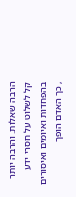הרבה שאלות. והרבה יותר קל לשלוט על חסרי ידע בהפחדות ואיומים ואיסורים , כך האדם הופך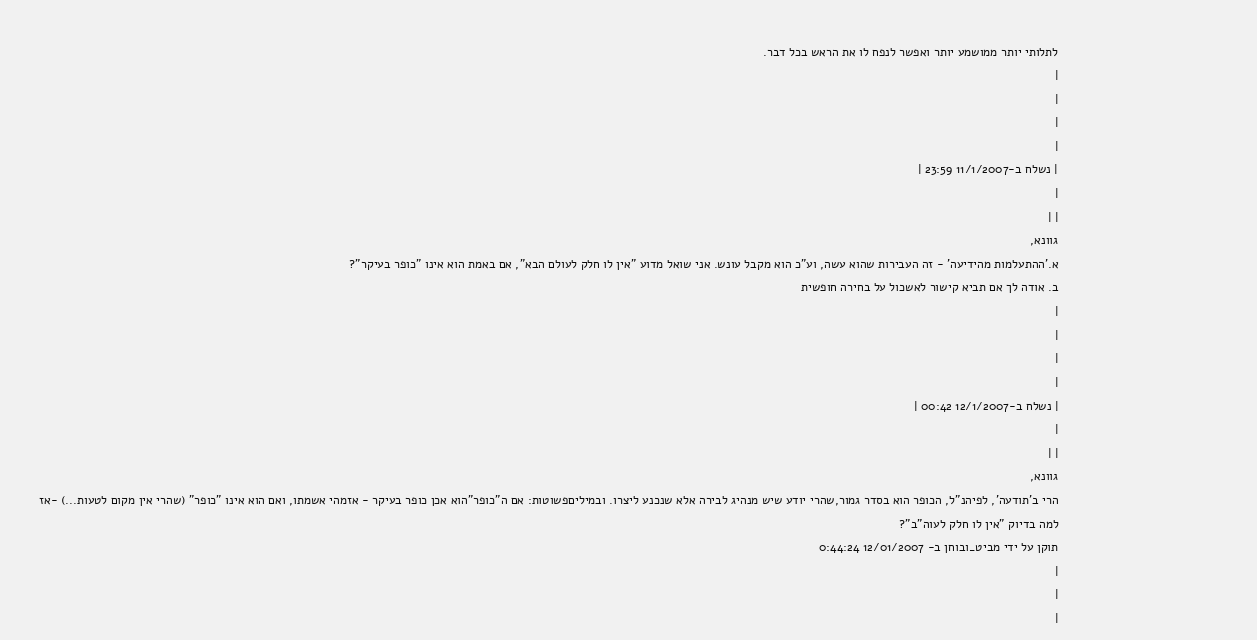לתלותי יותר ממושמע יותר ואפשר לנפח לו את הראש בכל דבר.
|
|
|
|
| נשלח ב-11/1/2007 23:59 |
|
| |
גוונא,
א.'ההתעלמות מהידיעה' - זה העבירות שהוא עשה, וע"כ הוא מקבל עונש. אני שואל מדוע "אין לו חלק לעולם הבא", אם באמת הוא אינו "כופר בעיקר"?
ב. אודה לך אם תביא קישור לאשכול על בחירה חופשית
|
|
|
|
| נשלח ב-12/1/2007 00:42 |
|
| |
גוונא,
הרי ב'תודעה', לפיהנ"ל, הכופר הוא בסדר גמור,שהרי יודע שיש מנהיג לבירה אלא שנכנע ליצרו. ובמיליםפשוטות: אם ה"כופר"הוא אכן כופר בעיקר - אזמהי אשמתו, ואם הוא אינו "כופר" (שהרי אין מקום לטעות...) -אז למה בדיוק "אין לו חלק לעוה"ב"?
תוקן על ידי מביט_ובוחן ב- 12/01/2007 0:44:24
|
|
|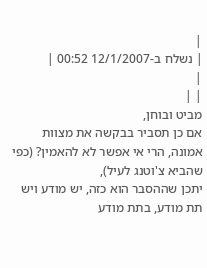|
| נשלח ב-12/1/2007 00:52 |
|
| |
מביט ובוחן,
אם כן תסביר בבקשה את מצוות אמונה, הרי אי אפשר לא להאמין? (כפי שהביא צ'וטנג לעיל),
יתכן שההסבר הוא כזה, יש מודע ויש תת מודע, בתת מודע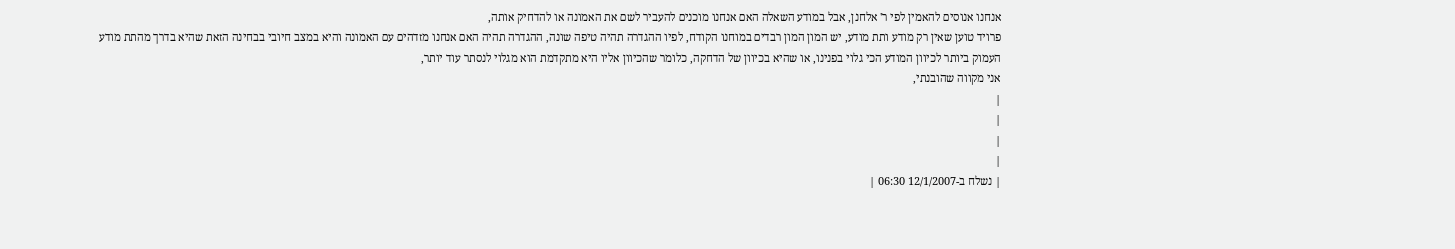אנחנו אנוסים להאמין לפי ר' אלחנן, אבל במודע השאלה האם אנחנו מוכנים להעביר לשם את האמונה או להדחיק אותה,
פרויד טוען שאין רק מודע ותת מודע, יש המון המון רבדים במוחנו הקודח, לפיו ההגדרה תהיה טיפה שונה, ההגדרה תהיה האם אנחנו מזדהים עם האמונה והיא במצב חיובי בבחינה הזאת שהיא בדרך מהתת מודע העמוק ביותר לכיוון המודע הכי גלוי בפנינו, או שהיא בכיוון של הדחקה, כלומר שהכיוון אליו היא מתקדמת הוא מגלוי לנסתר עוד יותר,
אני מקווה שהובנתי,
|
|
|
|
| נשלח ב-12/1/2007 06:30 |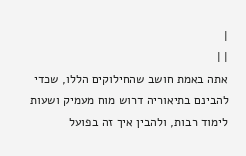|
| |
אתה באמת חושב שהחילוקים הללו, שכדי להבינם בתיאוריה דרוש מוח מעמיק ושעות לימוד רבות, ולהבין איך זה בפועל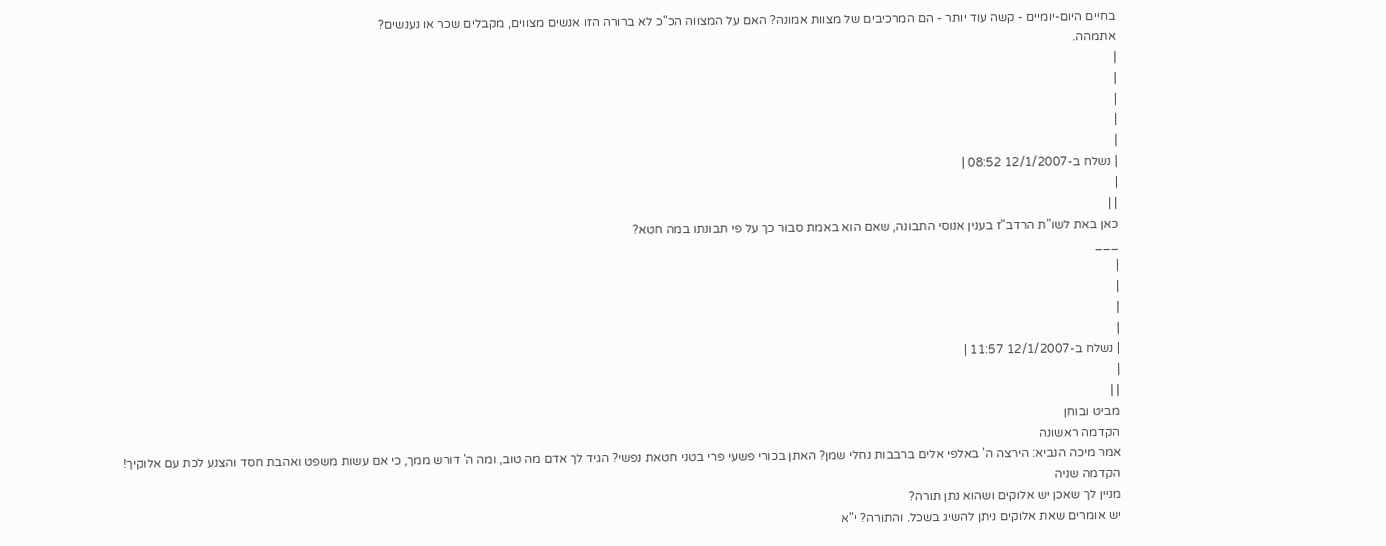בחיים היום-יומיים - קשה עוד יותר - הם המרכיבים של מצוות אמונה? האם על המצווה הכ"כ לא ברורה הזו אנשים מצווים, מקבלים שכר או נענשים?
אתמהה.
|
|
|
|
|
| נשלח ב-12/1/2007 08:52 |
|
| |
כאן באת לשו"ת הרדב"ז בענין אנוסי התבונה, שאם הוא באמת סבור כך על פי תבונתו במה חטא?
___
|
|
|
|
| נשלח ב-12/1/2007 11:57 |
|
| |
מביט ובוחן
הקדמה ראשונה
אמר מיכה הנביא: הירצה ה' באלפי אלים ברבבות נחלי שמן? האתן בכורי פשעי פרי בטני חטאת נפשי? הגיד לך אדם מה טוב, ומה ה' דורש ממך, כי אם עשות משפט ואהבת חסד והצנע לכת עם אלוקיך!
הקדמה שניה
מניין לך שאכן יש אלוקים ושהוא נתן תורה?
יש אומרים שאת אלוקים ניתן להשיג בשכל. והתורה? י"א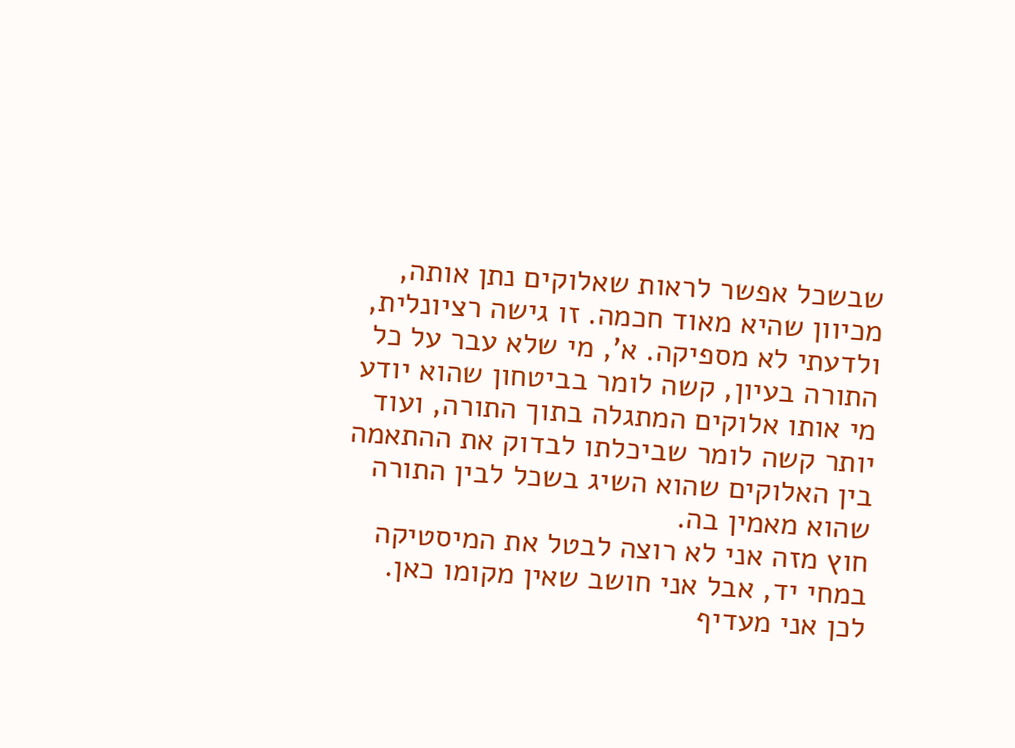שבשכל אפשר לראות שאלוקים נתן אותה, מכיוון שהיא מאוד חכמה. זו גישה רציונלית, ולדעתי לא מספיקה. א', מי שלא עבר על כל התורה בעיון, קשה לומר בביטחון שהוא יודע מי אותו אלוקים המתגלה בתוך התורה, ועוד יותר קשה לומר שביכלתו לבדוק את ההתאמה בין האלוקים שהוא השיג בשכל לבין התורה שהוא מאמין בה.
חוץ מזה אני לא רוצה לבטל את המיסטיקה במחי יד, אבל אני חושב שאין מקומו כאן.
לכן אני מעדיף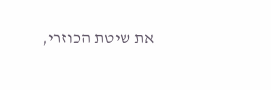את שיטת הכוזרי,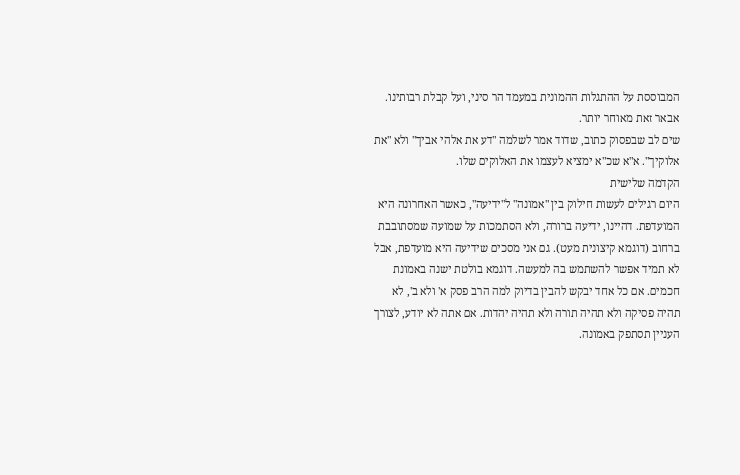המבוססת על ההתגלות ההמונית במעמד הר סיני, ועל קבלת רבותינו. אבאר זאת מאוחר יותר.
שים לב שבפסוק כתוב, שדוד אמר לשלמה "דע את אלהי אביך" ולא "את אלוקיך". א"א שכ"א ימציא לעצמו את האלוקים שלו.
הקדמה שלישית
היום רגילים לעשות חילוק בין "אמונה" ל"ידיעה", כאשר האחרונה היא המועדפת. דהיינו, ידיעה ברורה, ולא הסתמכות על שמועה שמסתובבת ברחוב (דוגמא קיצונית מעט). גם אני מסכים שידיעה היא מועדפת, אבל לא תמיד אפשר להשתמש בה למעשה. דוגמא בולטת ישנה באמונת חכמים. אם כל אחד יבקש להבין בדיוק למה הרב פסק א' ולא ב', לא תהיה פסיקה ולא תהיה תורה ולא תהיה יהדות. אם אתה לא יודע, לצורך העניין תסתפק באמונה.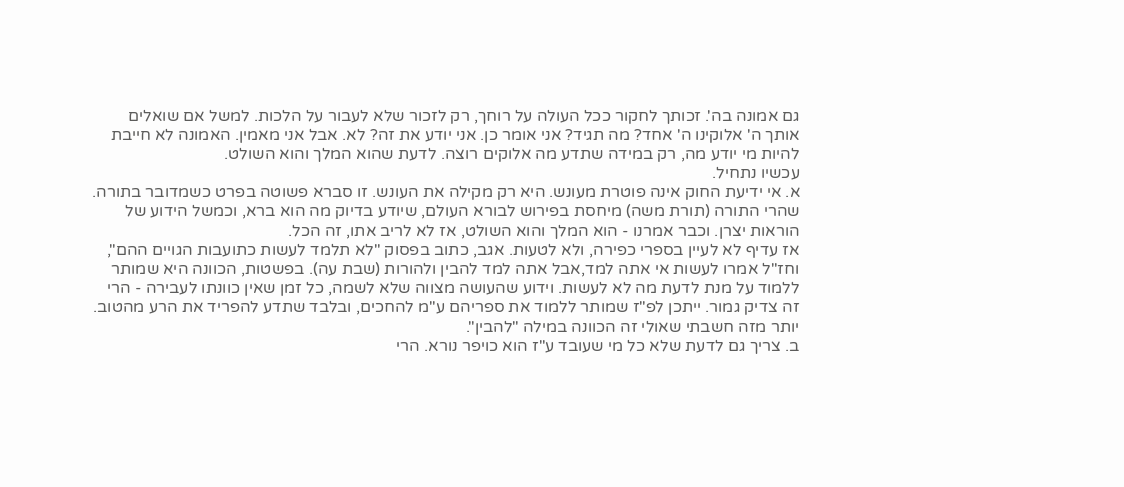גם אמונה בה'. זכותך לחקור ככל העולה על רוחך, רק לזכור שלא לעבור על הלכות. למשל אם שואלים אותך ה' אלוקינו ה' אחד? מה תגיד? אני אומר כן. אני יודע את זה? לא. אבל אני מאמין. האמונה לא חייבת להיות מי יודע מה, רק במידה שתדע מה אלוקים רוצה. לדעת שהוא המלך והוא השולט.
עכשיו נתחיל.
א. אי ידיעת החוק אינה פוטרת מעונש. היא רק מקילה את העונש. זו סברא פשוטה בפרט כשמדובר בתורה. שהרי התורה (תורת משה) מיחסת בפירוש לבורא העולם, שיודע בדיוק מה הוא ברא, וכמשל הידוע של הוראות יצרן. וכבר אמרנו - הוא המלך והוא השולט, אז לא לריב אתו, זה הכל.
אז עדיף לא לעיין בספרי כפירה, ולא לטעות. אגב, כתוב בפסוק "לא תלמד לעשות כתועבות הגויים ההם", וחז"ל אמרו לעשות אי אתה למד,אבל אתה למד להבין ולהורות (שבת עה). בפשטות, הכוונה היא שמותר ללמוד על מנת לדעת מה לא לעשות. וידוע שהעושה מצווה שלא לשמה, כל זמן שאין כוונתו לעבירה - הרי זה צדיק גמור. ייתכן לפ"ז שמותר ללמוד את ספריהם ע"מ להחכים, ובלבד שתדע להפריד את הרע מהטוב. יותר מזה חשבתי שאולי זה הכוונה במילה "להבין".
ב. צריך גם לדעת שלא כל מי שעובד ע"ז הוא כויפר נורא. הרי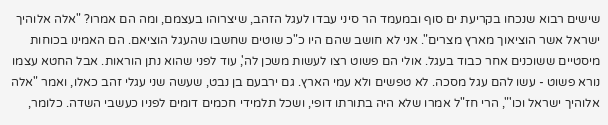שישים רבוא שנכחו בקריעת ים סוף ובמעמד הר סיני עבדו לעגל הזהב, שיצרוהו בעצמם, ומה הם אמרו? "אלה אלוהיך ישראל אשר הוציאוך מארץ מצרים". אני לא חושב שהם היו כ"כ שוטים שחשבו שהעגל הוציאם. הם האמינו בכוחות מיסטיים ששוכנים אחר כבוד בעגל. אולי הם פשוט רצו לעשות משכן לה', עוד לפני שהוא נתן הוראות. אבל החטא עצמו נורא פשוט - עשו להם עגל מסכה. לא טפשים ולא עמי הארץ. גם ירבעם בן נבט, שעשה שני עגלי זהב כאלו, ואמר "אלה אלוהיך ישראל וכו'", הרי חז"ל אמרו שלא היה בתורתו דופי, ושכל תלמידי חכמים דומים לפניו כעשבי השדה. כלומר,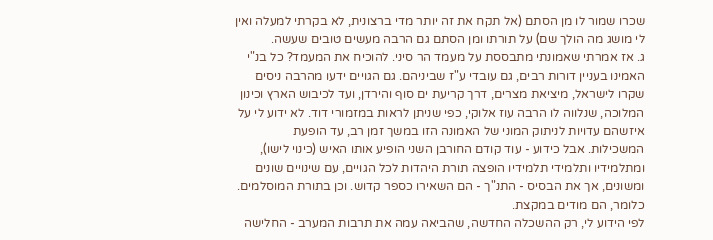שכרו שמור לו מן הסתם (אל תקח את זה יותר מדי ברצונית, לא בקרתי למעלה ואין לי מושג מה הולך שם) על תורתו ומן הסתם גם הרבה מעשים טובים שעשה.
ג. אז אמרתי שאמונתי מתבססת על מעמד הר סיני. להוכיח את המעמד? כל בנ"י האמינו בעניין דורות רבים, גם עובדי ע"ז שביניהם. גם הגויים ידעו מהרבה ניסים שקרו לישראל, מיציאת מצרים, דרך קריעת ים סוף והירדן, ועד לכיבוש הארץ וכינון המלוכה, שנלווה לו הרבה עוז אלוקי, כפי שניתן לראות במזמורי דוד. לא ידוע לי על איזשהם עדויות לניתוק המוני של האמונה הזו במשך זמן רב, עד הופעת המשכילות. אבל כידוע - עוד קודם החורבן השני הופיע אותו האיש (כינוי לישו), ומתלמידיו ותלמידי תלמידיו הופצה תורת היהדות לכל הגויים, עם שינויים שונים ומשונים, אך את הבסיס - התנ"ך - הם השאירו כספר קדוש. וכן בתורת המוסלמים. כלומר, הם מודים במקצת.
לפי הידוע לי, רק ההשכלה החדשה, שהביאה עמה את תרבות המערב - החלישה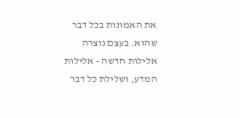את האמונות בכל דבר שהוא. בעצם נוצרה אלילות חדשה - אלילות המדע, ושלילת כל דבר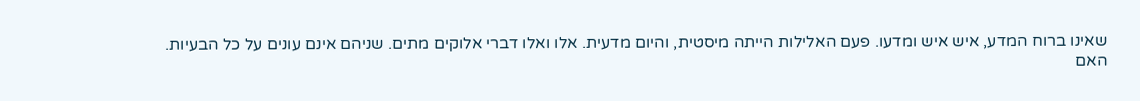שאינו ברוח המדע, איש איש ומדעו. פעם האלילות הייתה מיסטית, והיום מדעית. אלו ואלו דברי אלוקים מתים. שניהם אינם עונים על כל הבעיות.
האם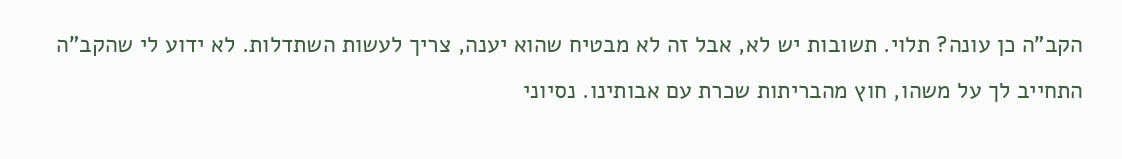הקב"ה כן עונה? תלוי. תשובות יש לא, אבל זה לא מבטיח שהוא יענה, צריך לעשות השתדלות. לא ידוע לי שהקב"ה התחייב לך על משהו, חוץ מהבריתות שכרת עם אבותינו. נסיוני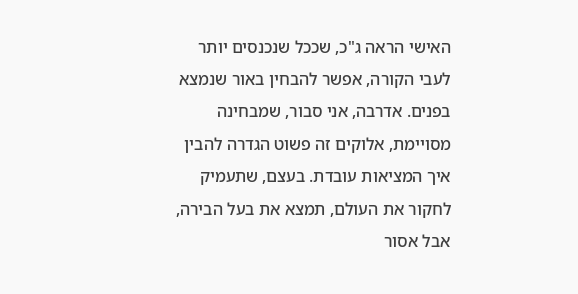האישי הראה ג"כ, שככל שנכנסים יותר לעבי הקורה, אפשר להבחין באור שנמצא בפנים. אדרבה, אני סבור, שמבחינה מסויימת, אלוקים זה פשוט הגדרה להבין איך המציאות עובדת. בעצם, שתעמיק לחקור את העולם, תמצא את בעל הבירה, אבל אסור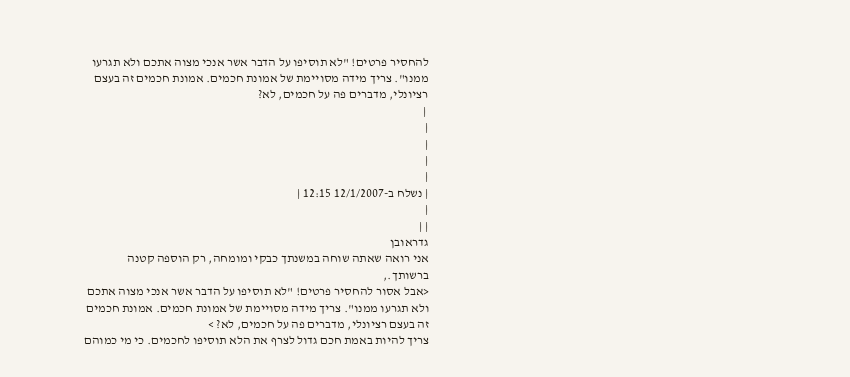להחסיר פרטים! "לא תוסיפו על הדבר אשר אנכי מצוה אתכם ולא תגרעו ממנו". צריך מידה מסויימת של אמונת חכמים. אמונת חכמים זה בעצם רציונלי, מדברים פה על חכמים, לא?
 |
|
|
|
|
| נשלח ב-12/1/2007 12:15 |
|
| |
גדראובן
אני רואה שאתה שוחה במשנתך כבקי ומומחה, רק הוספה קטנה ברשותך.,
<אבל אסור להחסיר פרטים! "לא תוסיפו על הדבר אשר אנכי מצוה אתכם ולא תגרעו ממנו". צריך מידה מסויימת של אמונת חכמים. אמונת חכמים זה בעצם רציונלי, מדברים פה על חכמים, לא? >
צריך להיות באמת חכם גדול לצרף את הלא תוסיפו לחכמים. כי מי כמוהם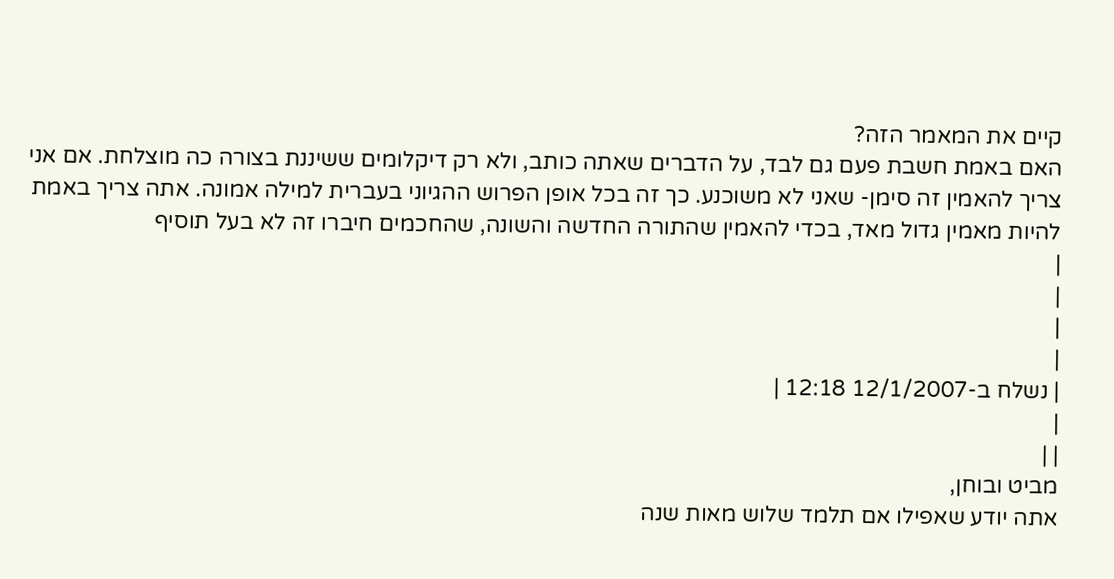קיים את המאמר הזה?
האם באמת חשבת פעם גם לבד, על הדברים שאתה כותב, ולא רק דיקלומים ששיננת בצורה כה מוצלחת. אם אני צריך להאמין זה סימן- שאני לא משוכנע. כך זה בכל אופן הפרוש ההגיוני בעברית למילה אמונה. אתה צריך באמת להיות מאמין גדול מאד, בכדי להאמין שהתורה החדשה והשונה, שהחכמים חיברו זה לא בעל תוסיף
|
|
|
|
| נשלח ב-12/1/2007 12:18 |
|
| |
מביט ובוחן,
אתה יודע שאפילו אם תלמד שלוש מאות שנה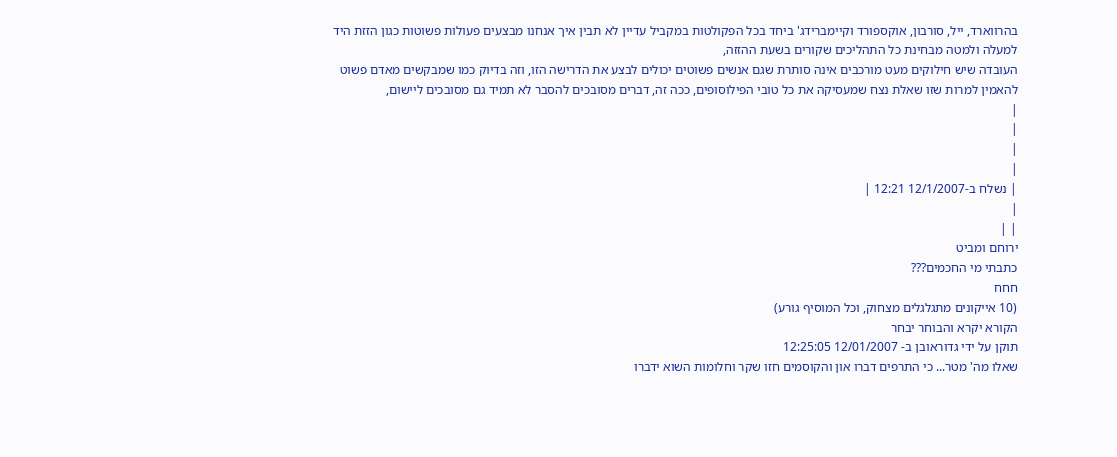בהרווארד, ייל, סורבון, אוקספורד וקיימברידג' ביחד בכל הפקולטות במקביל עדיין לא תבין איך אנחנו מבצעים פעולות פשוטות כגון הזזת היד למעלה ולמטה מבחינת כל התהליכים שקורים בשעת ההזזה,
העובדה שיש חילוקים מעט מורכבים אינה סותרת שגם אנשים פשוטים יכולים לבצע את הדרישה הזו, וזה בדיוק כמו שמבקשים מאדם פשוט להאמין למרות שזו שאלת נצח שמעסיקה את כל טובי הפילוסופים, ככה זה, דברים מסובכים להסבר לא תמיד גם מסובכים ליישום,
|
|
|
|
| נשלח ב-12/1/2007 12:21 |
|
| |
ירוחם ומביט
כתבתי מי החכמים???
חחח
(10 אייקונים מתגלגלים מצחוק, וכל המוסיף גורע)
הקורא יקרא והבוחר יבחר
תוקן על ידי גדוראובן ב- 12/01/2007 12:25:05
שאלו מה' מטר... כי התרפים דברו און והקוסמים חזו שקר וחלומות השוא ידברו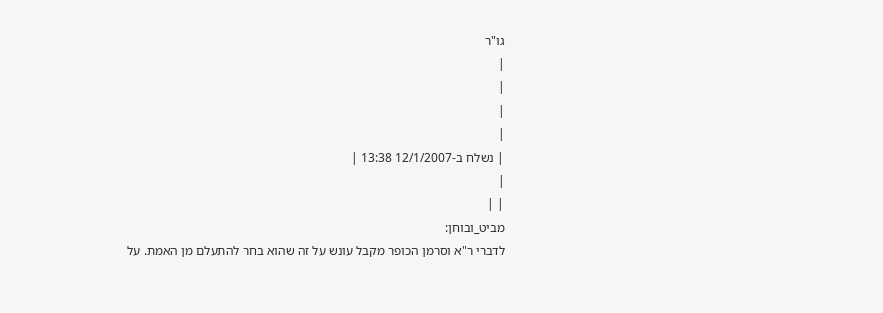גו"ר
|
|
|
|
| נשלח ב-12/1/2007 13:38 |
|
| |
מביט_ובוחן:
לדברי ר"א וסרמן הכופר מקבל עונש על זה שהוא בחר להתעלם מן האמת. על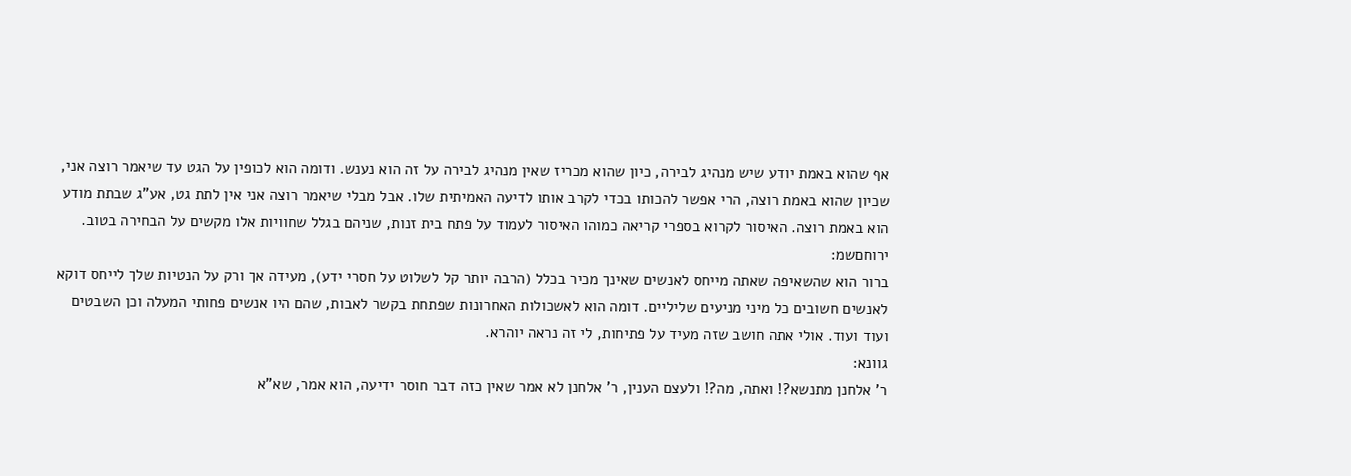אף שהוא באמת יודע שיש מנהיג לבירה, כיון שהוא מכריז שאין מנהיג לבירה על זה הוא נענש. ודומה הוא לכופין על הגט עד שיאמר רוצה אני, שכיון שהוא באמת רוצה, הרי אפשר להכותו בכדי לקרב אותו לדיעה האמיתית שלו. אבל מבלי שיאמר רוצה אני אין לתת גט, אע"ג שבתת מודע הוא באמת רוצה. האיסור לקרוא בספרי קריאה כמוהו האיסור לעמוד על פתח בית זנות, שניהם בגלל שחוויות אלו מקשים על הבחירה בטוב.
ירוחםשמ:
ברור הוא שהשאיפה שאתה מייחס לאנשים שאינך מכיר בכלל (הרבה יותר קל לשלוט על חסרי ידע), מעידה אך ורק על הנטיות שלך לייחס דוקא לאנשים חשובים כל מיני מניעים שליליים. דומה הוא לאשכולות האחרונות שפתחת בקשר לאבות, שהם היו אנשים פחותי המעלה וכן השבטים ועוד ועוד. אולי אתה חושב שזה מעיד על פתיחות, לי זה נראה יוהרא.
גוונא:
ר' אלחנן מתנשא?! ואתה, מה?! ולעצם הענין, ר' אלחנן לא אמר שאין כזה דבר חוסר ידיעה, הוא אמר, שא"א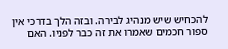להכחיש שיש מנהיג לבירה. ובזה הלך בדרכי אין ספור חכמים שאמרו את זה כבר לפניו. האם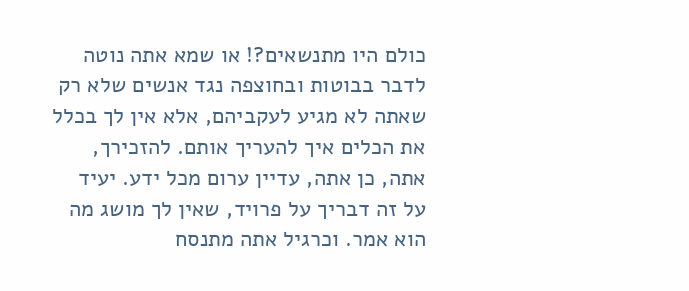כולם היו מתנשאים?! או שמא אתה נוטה לדבר בבוטות ובחוצפה נגד אנשים שלא רק שאתה לא מגיע לעקביהם, אלא אין לך בכלל את הכלים איך להעריך אותם. להזכירך, אתה, כן אתה, עדיין ערום מכל ידע. יעיד על זה דבריך על פרויד, שאין לך מושג מה הוא אמר. וכרגיל אתה מתנסח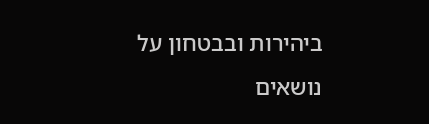ביהירות ובבטחון על נושאים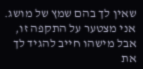שאין לך בהם שמץ של מושג.
אני מצטער על התקפה זו, אבל מישהו חייב להגיד לך את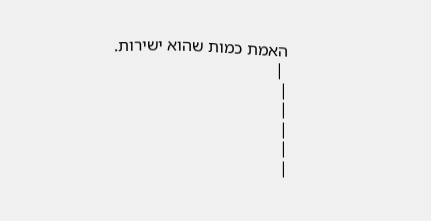האמת כמות שהוא ישירות.
 |
|
|
|
|
|